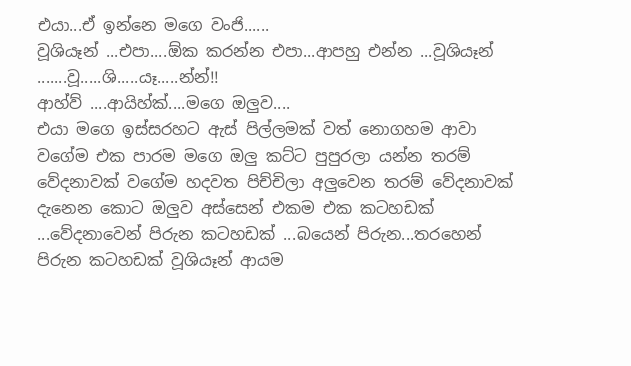එයා...ඒ ඉන්නෙ මගෙ වංජි......
වූශියෑන් ...එපා....ඕක කරන්න එපා...ආපහු එන්න ...වූශියෑන් .......වූ.....ශි.....යෑ.....න්න්!!
ආහ්ව් ....ආයිහ්ක්....මගෙ ඔලුව....
එයා මගෙ ඉස්සරහට ඇස් පිල්ලමක් වත් නොගහම ආවා වගේම එක පාරම මගෙ ඔලු කට්ට පුපුරලා යන්න තරම් වේදනාවක් වගේම හදවත පිච්චිලා අලුවෙන තරම් වේදනාවක් දැනෙන කොට ඔලුව අස්සෙන් එකම එක කටහඩක් ...වේදනාවෙන් පිරුන කටහඩක් ...බයෙන් පිරුන...තරහෙන් පිරුන කටහඩක් වූශියෑන් ආයම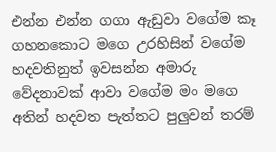එන්න එන්න ගගා ඇඩුවා වගේම කෑ ගහනකොට මගෙ උරහිසින් වගේම හදවතිනුත් ඉවසන්න අමාරු වේදනාවක් ආවා වගේම මං මගෙ අතින් හදවත පැත්තට පුලුවන් තරම්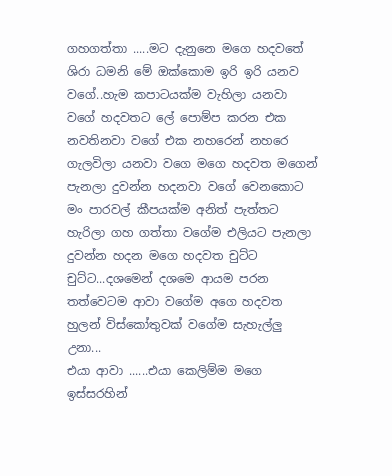ගහගත්තා .....මට දැනුනෙ මගෙ හදවතේ ශිරා ධමනි මේ ඔක්කොම ඉරි ඉරි යනව වගේ..හැම කපාටයක්ම වැහිලා යනවා වගේ හදවතට ලේ පොම්ප කරන එක නවතිනවා වගේ එක නහරෙන් නහරෙ ගැලවිලා යනවා වගෙ මගෙ හදවත මගෙන් පැනලා දුවන්න හදනවා වගේ වෙනකොට මං පාරවල් කීපයක්ම අනිත් පැත්තට හැරිලා ගහ ගත්තා වගේම එලියට පැනලා දුවන්න හදන මගෙ හදවත චුට්ට චුට්ට...දශමෙන් දශමෙ ආයම පරන තත්වෙටම ආවා වගේම අගෙ හදවත හුලන් විස්කෝතුවක් වගේම සැහැල්ලු උනා...
එයා ආවා ......එයා කෙලිම්ම මගෙ ඉස්සරහින්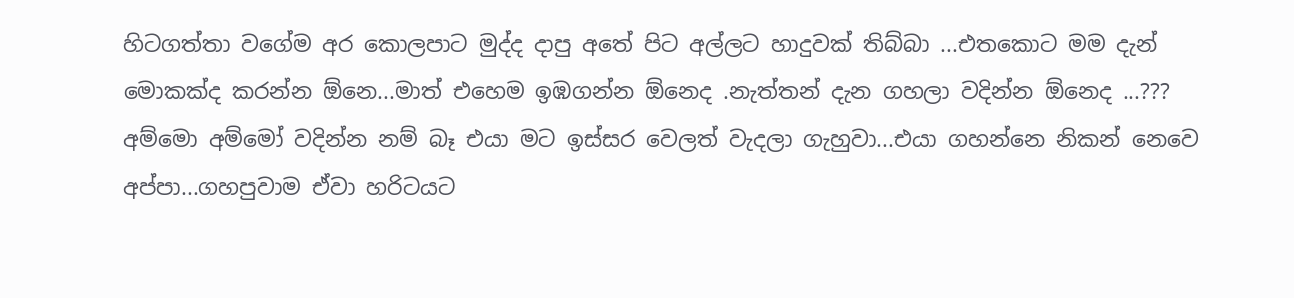හිටගත්තා වගේම අර කොලපාට මුද්ද දාපු අතේ පිට අල්ලට හාදුවක් තිබ්බා ...එතකොට මම දැන් මොකක්ද කරන්න ඕනෙ...මාත් එහෙම ඉඹගන්න ඕනෙද .නැත්තන් දැන ගහලා වදින්න ඕනෙද ...???
අම්මො අම්මෝ වදින්න නම් බෑ එයා මට ඉස්සර වෙලත් වැදලා ගැහුවා...එයා ගහන්නෙ නිකන් නෙවෙ අප්පා...ගහපුවාම ඒවා හරිටයට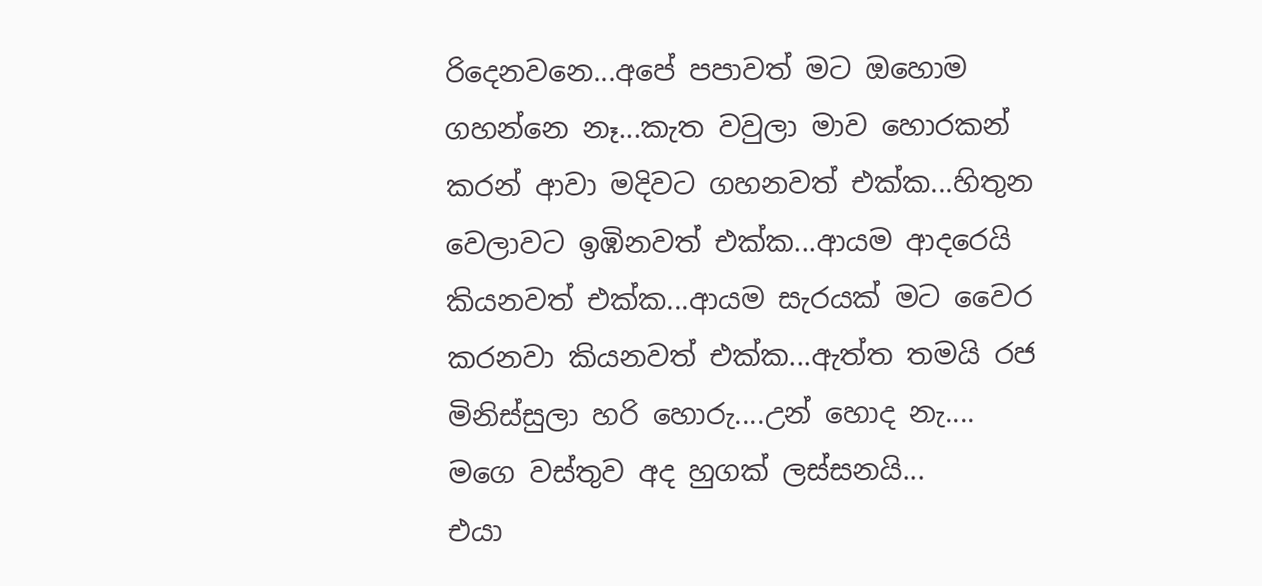රිදෙනවනෙ...අපේ පපාවත් මට ඔහොම ගහන්නෙ නෑ...කැත වවුලා මාව හොරකන් කරන් ආවා මදිවට ගහනවත් එක්ක...හිතුන වෙලාවට ඉඹිනවත් එක්ක...ආයම ආදරෙයි කියනවත් එක්ක...ආයම සැරයක් මට වෛර කරනවා කියනවත් එක්ක...ඇත්ත තමයි රජ මිනිස්සුලා හරි හොරු....උන් හොද නැ....
මගෙ වස්තුව අද හුගක් ලස්සනයි...
එයා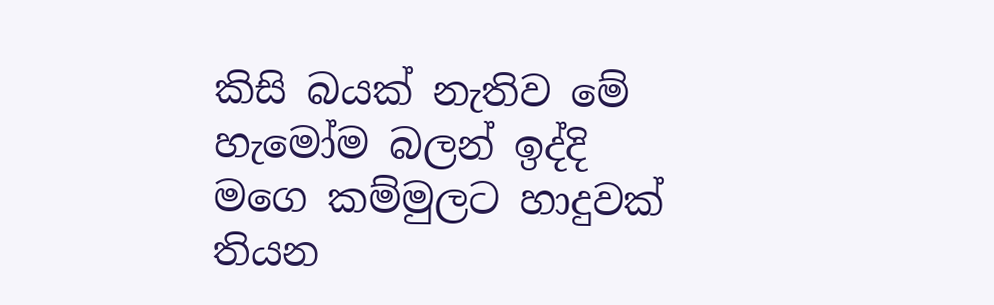කිසි බයක් නැතිව මේ හැමෝම බලන් ඉද්දි මගෙ කම්මුලට හාදුවක් තියන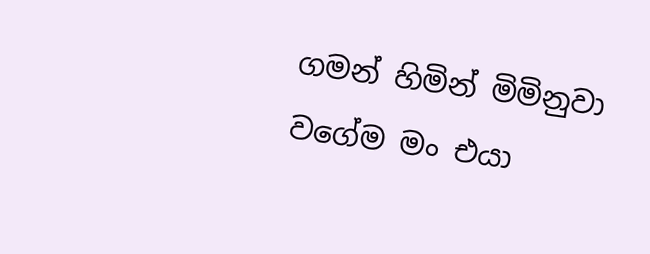ගමන් හිමින් මිමිනුවා වගේම මං එයා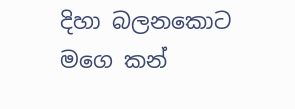දිහා බලනකොට මගෙ කන්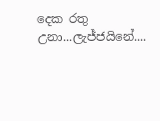දෙක රතු උනා...ලැජ්ජයිනේ....